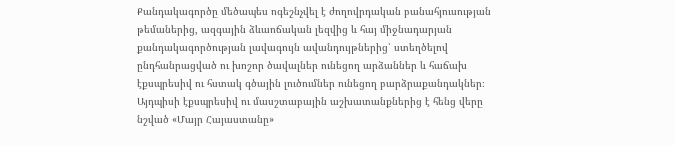Քանդակագործը մեծապես ոգեշնչվել է ժողովրդական բանահյուսության թեմաներից, ազգային ձևաոճական լեզվից և հայ միջնադարյան քանդակագործության լավագույն ավանդույթներից՝ ստեղծելով ընդհանրացված ու խոշոր ծավալներ ունեցող արձաններ և հաճախ էքսպրեսիվ ու հստակ գծային լուծումներ ունեցող բարձրաքանդակներ։ Այդպիսի էքսպրեսիվ ու մասշտաբային աշխատանքներից է հենց վերը նշված «Մայր Հայաստանը»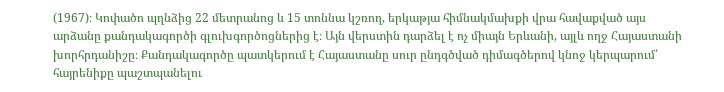(1967)։ Կոփածո պղնձից 22 մետրանոց և 15 տոննա կշռող, երկաթյա հիմնակմախքի վրա հավաքված այս արձանը քանդակագործի գլուխգործոցներից է։ Այն վերստին դարձել է ոչ միայն Երևանի, այլև ողջ Հայաստանի խորհրդանիշը։ Քանդակագործը պատկերում է Հայաստանը սուր ընդգծված դիմագծերով կնոջ կերպարում՝ հայրենիքը պաշտպանելու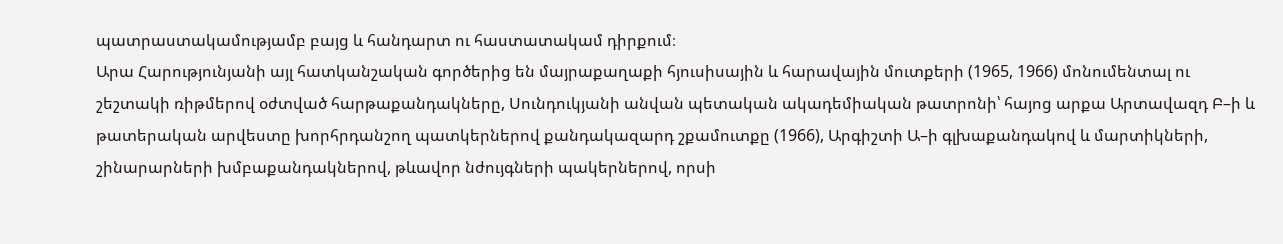պատրաստակամությամբ բայց և հանդարտ ու հաստատակամ դիրքում։
Արա Հարությունյանի այլ հատկանշական գործերից են մայրաքաղաքի հյուսիսային և հարավային մուտքերի (1965, 1966) մոնումենտալ ու շեշտակի ռիթմերով օժտված հարթաքանդակները, Սունդուկյանի անվան պետական ակադեմիական թատրոնի՝ հայոց արքա Արտավազդ Բ–ի և թատերական արվեստը խորհրդանշող պատկերներով քանդակազարդ շքամուտքը (1966), Արգիշտի Ա–ի գլխաքանդակով և մարտիկների, շինարարների խմբաքանդակներով, թևավոր նժույգների պակերներով, որսի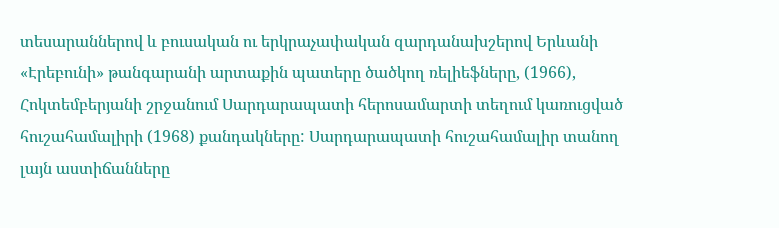տեսարաններով և բուսական ու երկրաչափական զարդանախշերով Երևանի «Էրեբունի» թանգարանի արտաքին պատերը ծածկող ռելիեֆները, (1966), Հոկտեմբերյանի շրջանում Սարդարապատի հերոսամարտի տեղում կառուցված հուշահամալիրի (1968) քանդակները: Սարդարապատի հուշահամալիր տանող լայն աստիճանները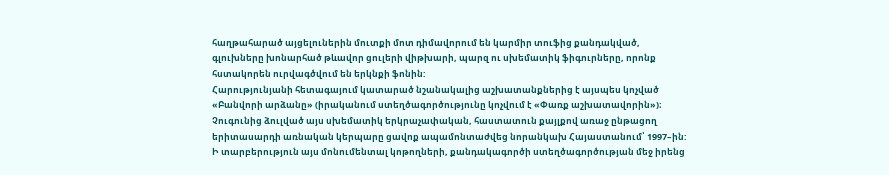հաղթահարած այցելուներին մուտքի մոտ դիմավորում են կարմիր տուֆից քանդակված, գլուխները խոնարհած թևավոր ցուլերի վիթխարի, պարզ ու սխեմատիկ ֆիգուրները, որոնք հստակորեն ուրվագծվում են երկնքի ֆոնին:
Հարությունյանի հետագայում կատարած նշանակալից աշխատանքներից է այսպես կոչված «Բանվորի արձանը» (իրականում ստեղծագործությունը կոչվում է «Փառք աշխատավորին»)։ Չուգունից ձուլված այս սխեմատիկ երկրաչափական, հաստատուն քայլքով առաջ ընթացող երիտասարդի առնական կերպարը ցավոք ապամոնտաժվեց նորանկախ Հայաստանում՝ 1997–ին:
Ի տարբերություն այս մոնումենտալ կոթողների, քանդակագործի ստեղծագործության մեջ իրենց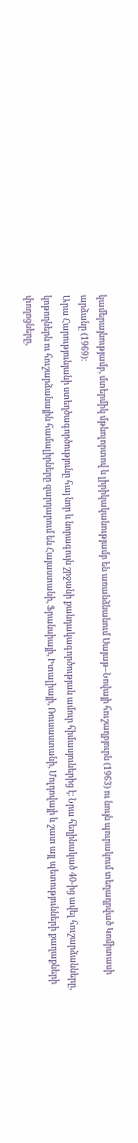կամերայնությամբ, մտերմիկ մթնոլորտով և լիրիկականությամբ են առանձնանում Սայաթ–Նովայի հուշաղբյուրն (1963) ու նույն պուրակում տեղադրված Կոմիտասի արձանը (1969)։
Արա Հարությունյանի ստեղծագործությունը հայ նոր և նորագույն շրջանի քանդակագործության ամուր հիմասյուներից է։ Նրա հեղինակած 40-ից ավել հուշարձանները, կոթողներն ու հուշարձանային համալիրները զարդարում են Հայաստանի, Ֆրանսիայի, Իտալիայի, Ռուսաստանի, Մոլդովայի և շատ այլ պետությունների քաղաքների փողոցները,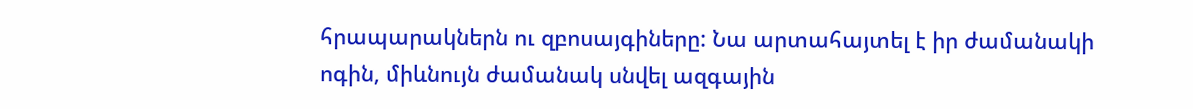հրապարակներն ու զբոսայգիները: Նա արտահայտել է իր ժամանակի ոգին, միևնույն ժամանակ սնվել ազգային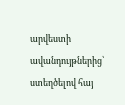արվեստի ավանդույթներից՝ ստեղծելով հայ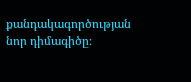քանդակագործության նոր դիմագիծը։